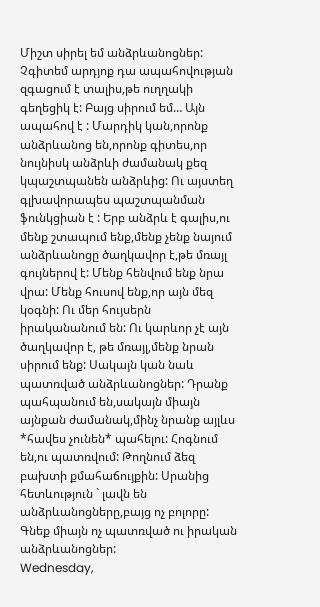Միշտ սիրել եմ անձրևանոցներ: Չգիտեմ արդյոք դա ապահովության զգացում է տալիս,թե ուղղակի գեղեցիկ է: Բայց սիրում եմ… Այն ապահով է : Մարդիկ կան,որոնք անձրևանոց են,որոնք գիտես,որ նույնիսկ անձրևի ժամանակ քեզ կպաշտպանեն անձրևից: Ու այստեղ գլխավորապես պաշտպանման ֆունկցիան է : Երբ անձրև է գալիս,ու մենք շտապում ենք,մենք չենք նայում անձրևանոցը ծաղկավոր է,թե մռայլ գույներով է: Մենք հենվում ենք նրա վրա: Մենք հուսով ենք,որ այն մեզ կօգնի: Ու մեր հույսերն իրականանում են: Ու կարևոր չէ այն ծաղկավոր է, թե մռայլ,մենք նրան սիրում ենք: Սակայն կան նաև պատռված անձրևանոցներ: Դրանք պահպանում են,սակայն միայն այնքան ժամանակ,մինչ նրանք այլևս *հավես չունեն* պահելու: Հոգնում են,ու պատռվում: Թողնում ձեզ բախտի քմահաճույքին: Սրանից հետևություն ` լավն են անձրևանոցները,բայց ոչ բոլորը: Գնեք միայն ոչ պատռված ու իրական անձրևանոցներ:
Wednesday,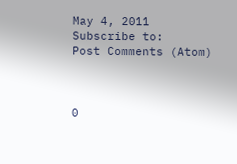May 4, 2011
Subscribe to:
Post Comments (Atom)



0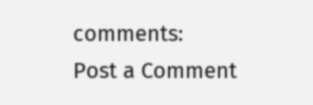comments:
Post a Comment